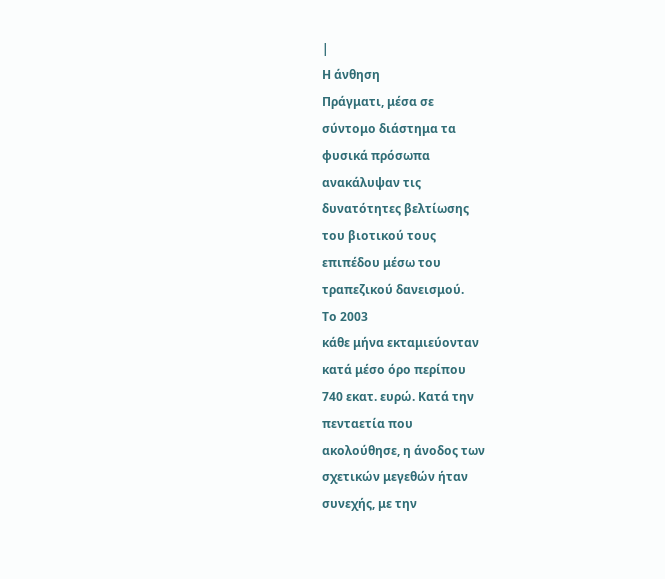|
Η άνθηση
Πράγματι, μέσα σε
σύντομο διάστημα τα
φυσικά πρόσωπα
ανακάλυψαν τις
δυνατότητες βελτίωσης
του βιοτικού τους
επιπέδου μέσω του
τραπεζικού δανεισμού.
Το 2003
κάθε μήνα εκταμιεύονταν
κατά μέσο όρο περίπου
740 εκατ. ευρώ. Κατά την
πενταετία που
ακολούθησε, η άνοδος των
σχετικών μεγεθών ήταν
συνεχής, με την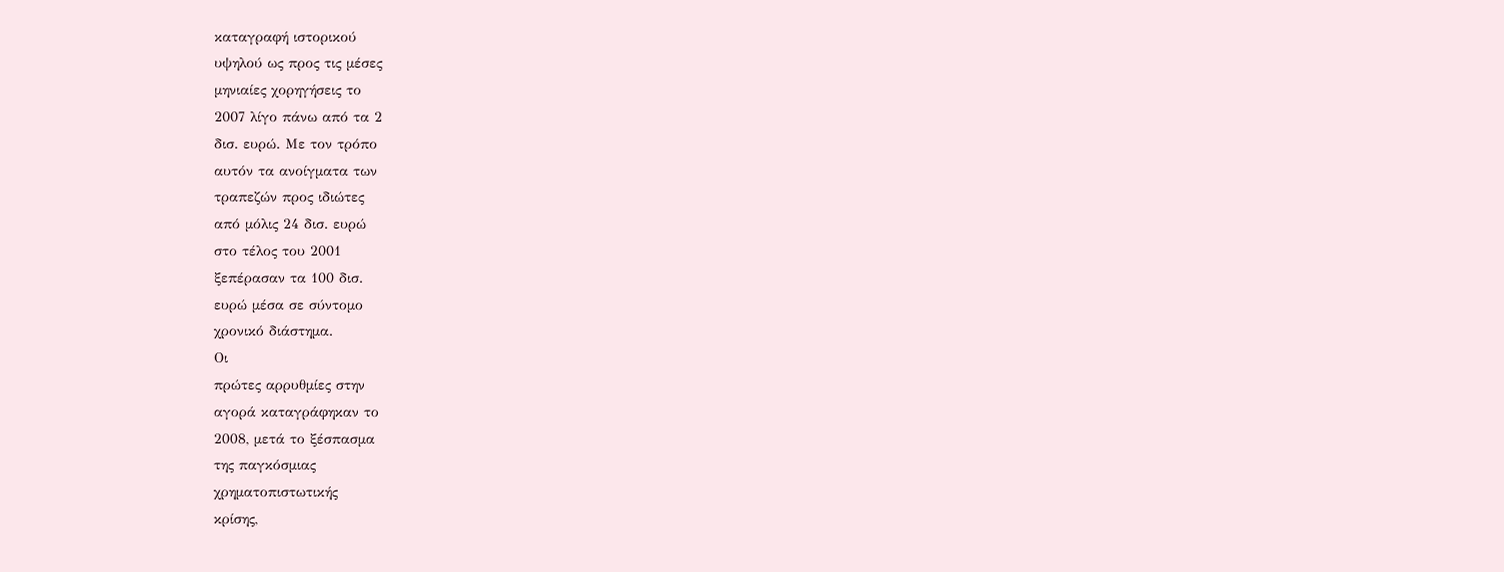καταγραφή ιστορικού
υψηλού ως προς τις μέσες
μηνιαίες χορηγήσεις το
2007 λίγο πάνω από τα 2
δισ. ευρώ. Με τον τρόπο
αυτόν τα ανοίγματα των
τραπεζών προς ιδιώτες
από μόλις 24 δισ. ευρώ
στο τέλος του 2001
ξεπέρασαν τα 100 δισ.
ευρώ μέσα σε σύντομο
χρονικό διάστημα.
Οι
πρώτες αρρυθμίες στην
αγορά καταγράφηκαν το
2008, μετά το ξέσπασμα
της παγκόσμιας
χρηματοπιστωτικής
κρίσης,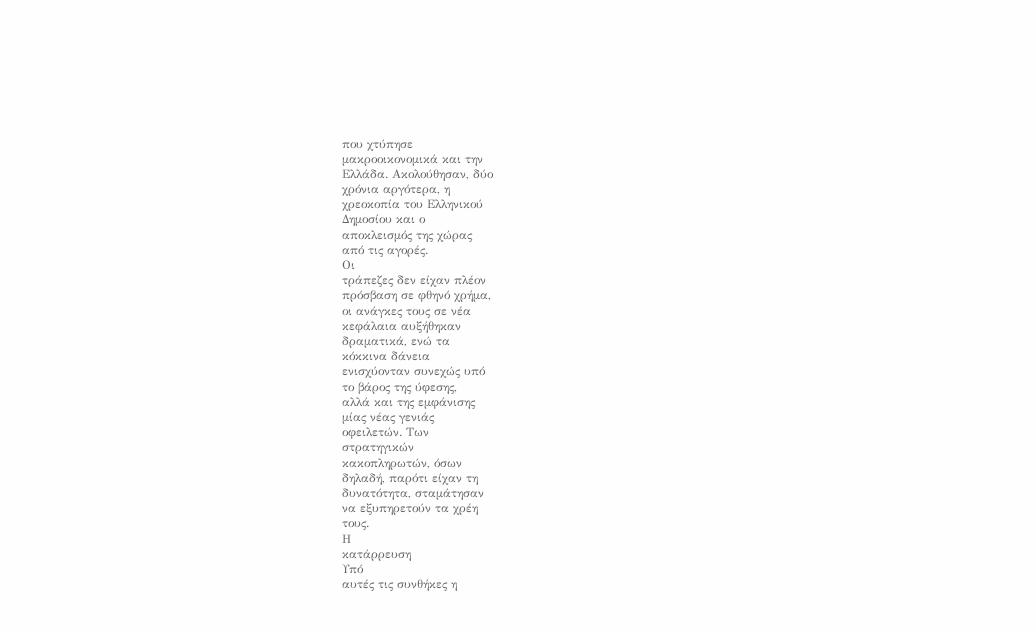που χτύπησε
μακροοικονομικά και την
Ελλάδα. Ακολούθησαν, δύο
χρόνια αργότερα, η
χρεοκοπία του Ελληνικού
Δημοσίου και ο
αποκλεισμός της χώρας
από τις αγορές.
Οι
τράπεζες δεν είχαν πλέον
πρόσβαση σε φθηνό χρήμα,
οι ανάγκες τους σε νέα
κεφάλαια αυξήθηκαν
δραματικά, ενώ τα
κόκκινα δάνεια
ενισχύονταν συνεχώς υπό
το βάρος της ύφεσης,
αλλά και της εμφάνισης
μίας νέας γενιάς
οφειλετών. Των
στρατηγικών
κακοπληρωτών, όσων
δηλαδή, παρότι είχαν τη
δυνατότητα, σταμάτησαν
να εξυπηρετούν τα χρέη
τους.
Η
κατάρρευση
Υπό
αυτές τις συνθήκες η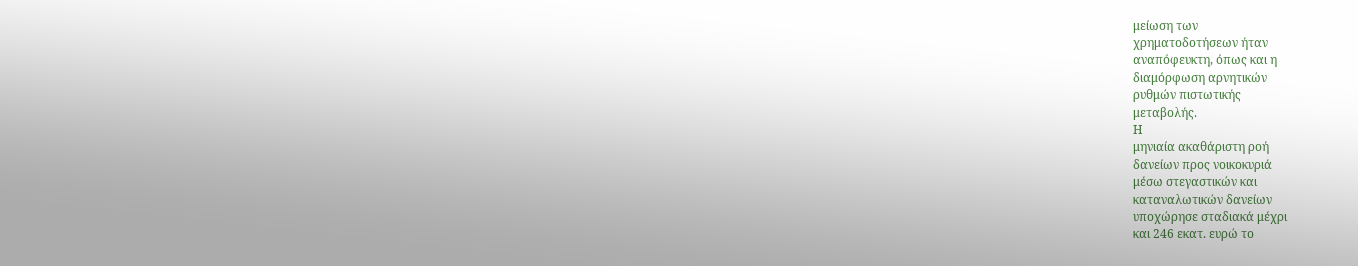μείωση των
χρηματοδοτήσεων ήταν
αναπόφευκτη, όπως και η
διαμόρφωση αρνητικών
ρυθμών πιστωτικής
μεταβολής.
Η
μηνιαία ακαθάριστη ροή
δανείων προς νοικοκυριά
μέσω στεγαστικών και
καταναλωτικών δανείων
υποχώρησε σταδιακά μέχρι
και 246 εκατ. ευρώ το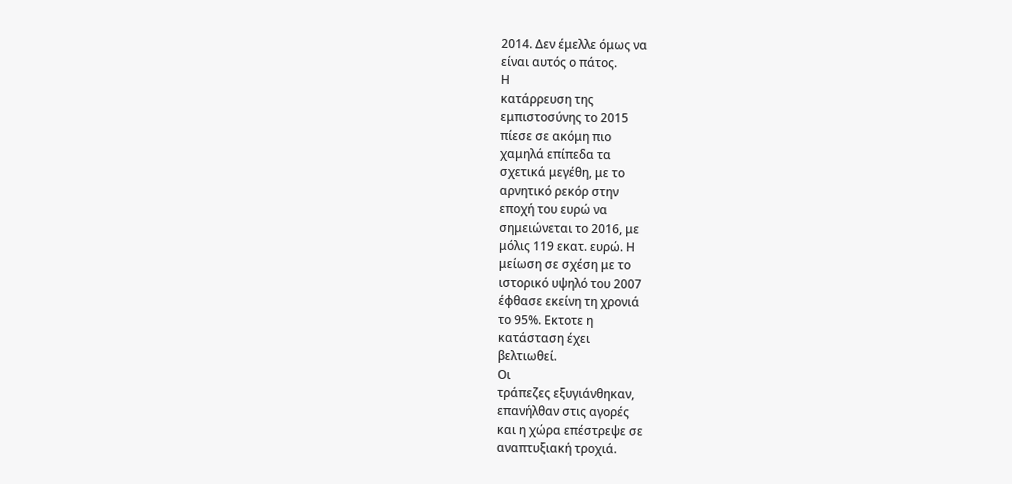2014. Δεν έμελλε όμως να
είναι αυτός ο πάτος.
Η
κατάρρευση της
εμπιστοσύνης το 2015
πίεσε σε ακόμη πιο
χαμηλά επίπεδα τα
σχετικά μεγέθη, με το
αρνητικό ρεκόρ στην
εποχή του ευρώ να
σημειώνεται το 2016, με
μόλις 119 εκατ. ευρώ. Η
μείωση σε σχέση με το
ιστορικό υψηλό του 2007
έφθασε εκείνη τη χρονιά
το 95%. Εκτοτε η
κατάσταση έχει
βελτιωθεί.
Οι
τράπεζες εξυγιάνθηκαν,
επανήλθαν στις αγορές
και η χώρα επέστρεψε σε
αναπτυξιακή τροχιά.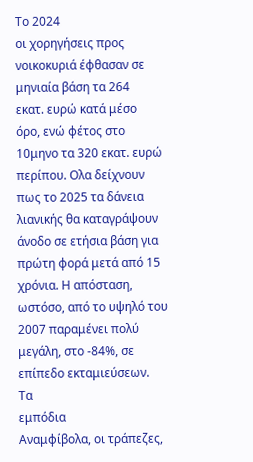Το 2024
οι χορηγήσεις προς
νοικοκυριά έφθασαν σε
μηνιαία βάση τα 264
εκατ. ευρώ κατά μέσο
όρο, ενώ φέτος στο
10μηνο τα 320 εκατ. ευρώ
περίπου. Ολα δείχνουν
πως το 2025 τα δάνεια
λιανικής θα καταγράψουν
άνοδο σε ετήσια βάση για
πρώτη φορά μετά από 15
χρόνια. Η απόσταση,
ωστόσο, από το υψηλό του
2007 παραμένει πολύ
μεγάλη, στο -84%, σε
επίπεδο εκταμιεύσεων.
Τα
εμπόδια
Αναμφίβολα, οι τράπεζες,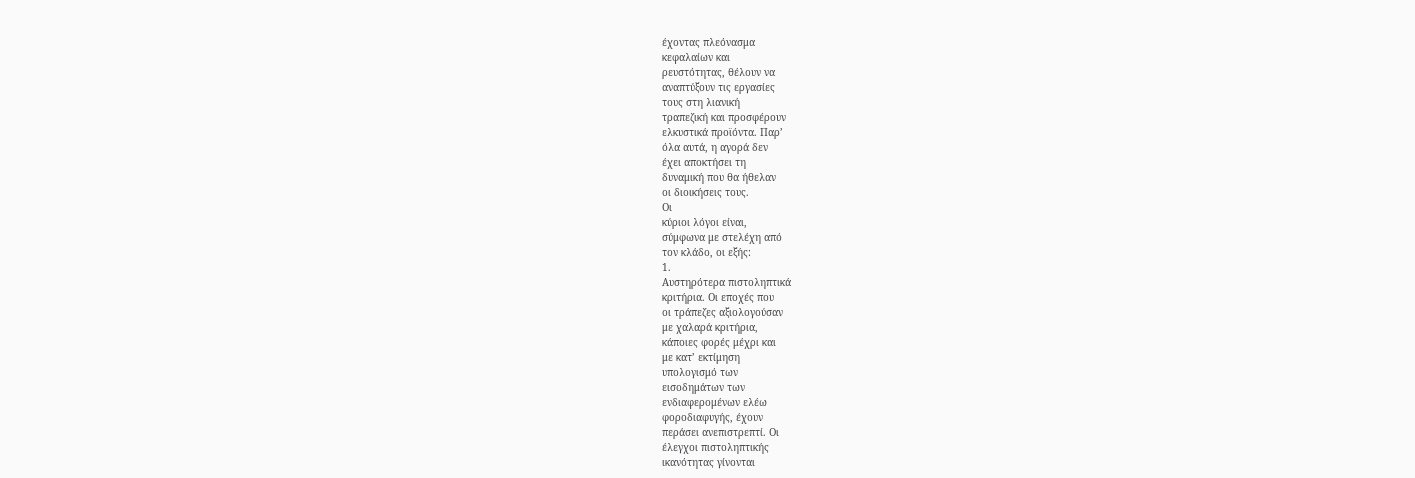έχοντας πλεόνασμα
κεφαλαίων και
ρευστότητας, θέλουν να
αναπτύξουν τις εργασίες
τους στη λιανική
τραπεζική και προσφέρουν
ελκυστικά προϊόντα. Παρ’
όλα αυτά, η αγορά δεν
έχει αποκτήσει τη
δυναμική που θα ήθελαν
οι διοικήσεις τους.
Οι
κύριοι λόγοι είναι,
σύμφωνα με στελέχη από
τον κλάδο, οι εξής:
1.
Αυστηρότερα πιστοληπτικά
κριτήρια. Οι εποχές που
οι τράπεζες αξιολογούσαν
με χαλαρά κριτήρια,
κάποιες φορές μέχρι και
με κατ’ εκτίμηση
υπολογισμό των
εισοδημάτων των
ενδιαφερομένων ελέω
φοροδιαφυγής, έχουν
περάσει ανεπιστρεπτί. Οι
έλεγχοι πιστοληπτικής
ικανότητας γίνονται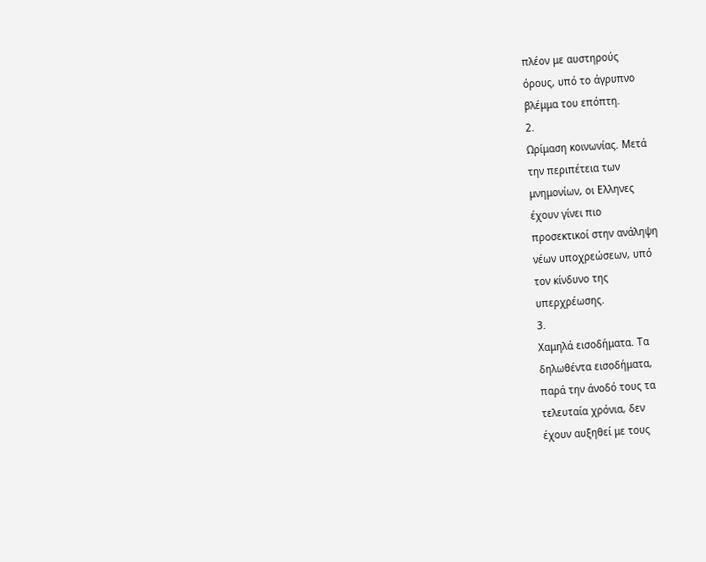πλέον με αυστηρούς
όρους, υπό το άγρυπνο
βλέμμα του επόπτη.
2.
Ωρίμαση κοινωνίας. Μετά
την περιπέτεια των
μνημονίων, οι Ελληνες
έχουν γίνει πιο
προσεκτικοί στην ανάληψη
νέων υποχρεώσεων, υπό
τον κίνδυνο της
υπερχρέωσης.
3.
Χαμηλά εισοδήματα. Τα
δηλωθέντα εισοδήματα,
παρά την άνοδό τους τα
τελευταία χρόνια, δεν
έχουν αυξηθεί με τους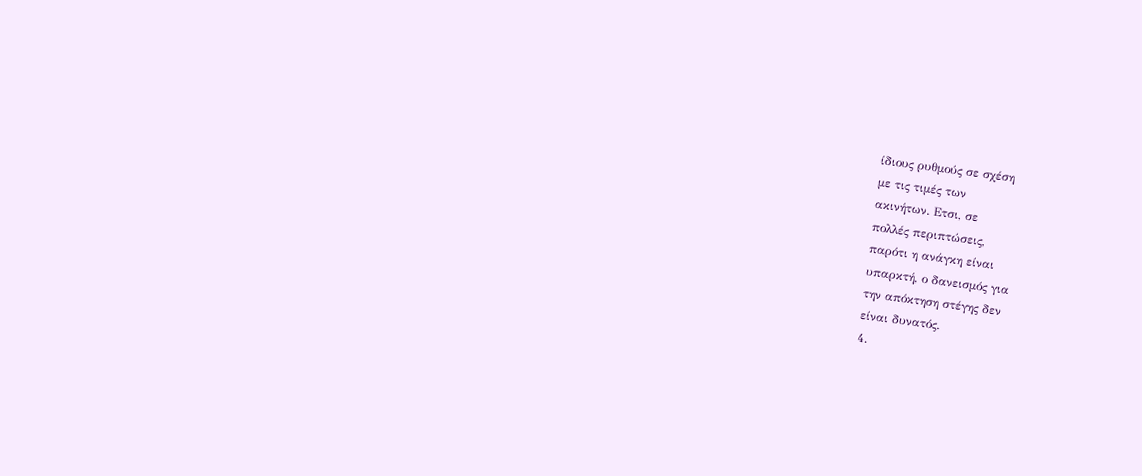ίδιους ρυθμούς σε σχέση
με τις τιμές των
ακινήτων. Ετσι, σε
πολλές περιπτώσεις,
παρότι η ανάγκη είναι
υπαρκτή, ο δανεισμός για
την απόκτηση στέγης δεν
είναι δυνατός.
4.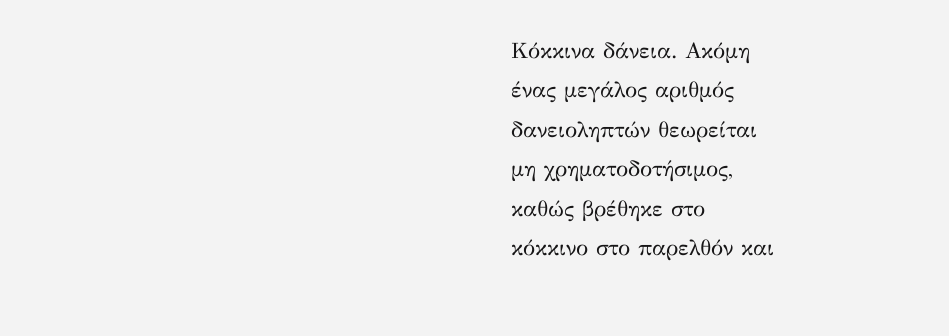Κόκκινα δάνεια. Ακόμη
ένας μεγάλος αριθμός
δανειοληπτών θεωρείται
μη χρηματοδοτήσιμος,
καθώς βρέθηκε στο
κόκκινο στο παρελθόν και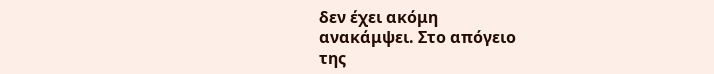δεν έχει ακόμη
ανακάμψει. Στο απόγειο
της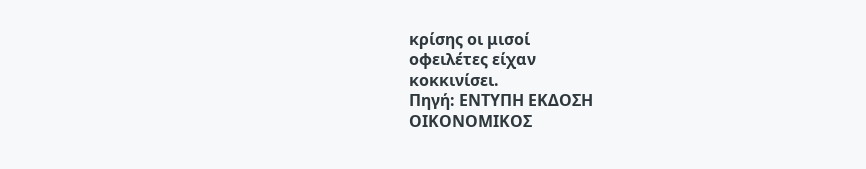κρίσης οι μισοί
οφειλέτες είχαν
κοκκινίσει.
Πηγή: ΕΝΤΥΠΗ ΕΚΔΟΣΗ
ΟΙΚΟΝΟΜΙΚΟΣ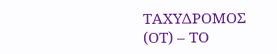ΤΑΧΥΔΡΟΜΟΣ
(ΟΤ) – ΤΟ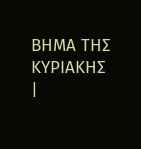ΒΗΜΑ ΤΗΣ
ΚΥΡΙΑΚΗΣ
|